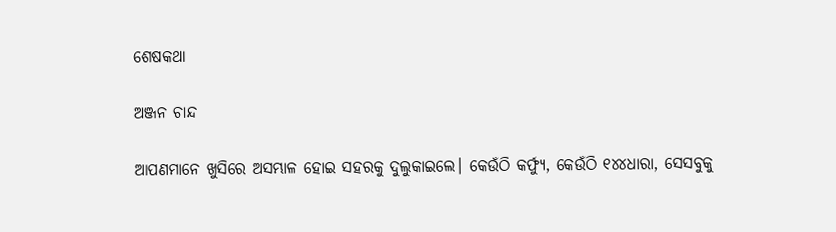ଶେଷକଥା

ଅଞ୍ଜନ ଚାନ୍ଦ

ଆପଣମାନେ ଖୁସିରେ ଅସମ୍ଭାଳ ହୋଇ ସହରକୁ ଦୁଲୁକାଇଲେ। କେଉଁଠି କର୍ଫ୍ୟୁ, କେଉଁଠି ୧୪୪ଧାରା, ସେସବୁକୁ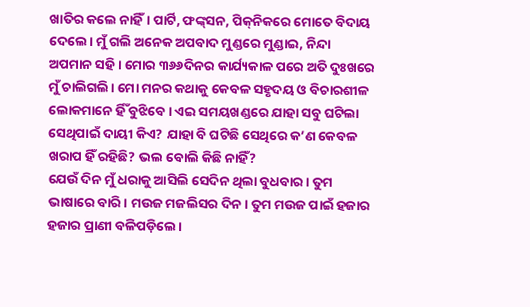ଖାତିର କଲେ ନାହିଁ। ପାର୍ଟି, ଫଙ୍କ୍‌ସନ, ପିକ୍‌ନିକରେ ମୋତେ ବିଦାୟ ଦେଲେ। ମୁଁ ଗଲି ଅନେକ ଅପବାଦ ମୁଣ୍ଡରେ ମୁଣ୍ଡାଇ, ନିନ୍ଦା ଅପମାନ ସହି। ମୋର ୩୬୬ଦିନର କାର୍ଯ୍ୟକାଳ ପରେ ଅତି ଦୁଃଖରେ ମୁଁ ଚାଲିଗଲି। ମୋ ମନର କଥାକୁ କେବଳ ସହୃଦୟ ଓ ବିଚାରଶୀଳ ଲୋକମାନେ ର୍ହିଁ ବୁଝିବେ। ଏଇ ସମୟଖଣ୍ଡରେ ଯାହା ସବୁ ଘଟିଲା ସେଥିପାଇଁ ଦାୟୀ କିଏ? ଯାହା ବି ଘଟିଛି ସେଥିରେ କ’ଣ କେବଳ ଖରାପ ହିଁ ରହିଛି? ଭଲ ବୋଲି କିଛି ନାହିଁ?
ଯେଉଁ ଦିନ ମୁଁ ଧରାକୁ ଆସିଲି ସେଦିନ ଥିଲା ବୁଧବାର। ତୁମ ଭାଷାରେ ବାରି। ମଉଜ ମଜଲିସର ଦିନ। ତୁମ ମଉଜ ପାଇଁ ହଜାର ହଜାର ପ୍ରାଣୀ ବଳିପଡ଼ିଲେ।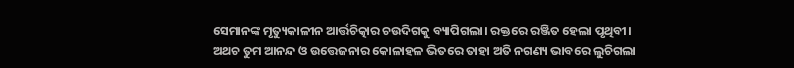ସେମାନଙ୍କ ମୃତ୍ୟୁକାଳୀନ ଆର୍ତ୍ତଚିତ୍କାର ଚଉଦିଗକୁ ବ୍ୟାପିଗଲା। ରକ୍ତରେ ରଞ୍ଜିତ ହେଲା ପୃଥିବୀ। ଅଥଚ ତୁମ ଆନନ୍ଦ ଓ ଉତ୍ତେଜନାର କୋଳାହଳ ଭିତରେ ତାହା ଅତି ନଗଣ୍ୟ ଭାବରେ ଲୁଚିଗଲା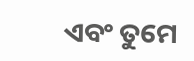ଏବଂ ତୁମେ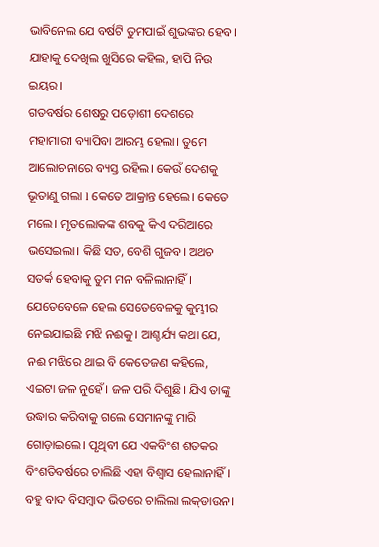ଭାବିନେଲ ଯେ ବର୍ଷଟି ତୁମପାଇଁ ଶୁଭଙ୍କର ହେବ। ଯାହାକୁ ଦେଖିଲ ଖୁସିରେ କହିଲ, ହାପି ନିଉ ଇୟର।
ଗତବର୍ଷର ଶେଷରୁ ପଡ଼ୋଶୀ ଦେଶରେ ମହାମାରୀ ବ୍ୟାପିବା ଆରମ୍ଭ ହେଲା। ତୁମେ ଆଲୋଚନାରେ ବ୍ୟସ୍ତ ରହିଲ। କେଉଁ ଦେଶକୁ ଭୂତାଣୁ ଗଲା l କେତେ ଆକ୍ରାନ୍ତ ହେଲେ। କେତେ ମଲେ। ମୃତଲୋକଙ୍କ ଶବକୁ କିଏ ଦରିଆରେ ଭସେଇଲା। କିଛି ସତ, ବେଶି ଗୁଜବ। ଅଥଚ ସତର୍କ ହେବାକୁ ତୁମ ମନ ବଳିଲାନାହିଁ। ଯେତେବେଳେ ହେଲ ସେତେବେଳକୁ କୁମ୍ଭୀର ନେଇଯାଇଛି ମଝି ନଈକୁ। ଆଶ୍ଚର୍ଯ୍ୟ କଥା ଯେ, ନଈ ମଝିରେ ଥାଇ ବି କେତେଜଣ କହିଲେ, ଏଇଟା ଜଳ ନୁହେଁ। ଜଳ ପରି ଦିଶୁଛି। ଯିଏ ତାଙ୍କୁ ଉଦ୍ଧାର କରିବାକୁ ଗଲେ ସେମାନଙ୍କୁ ମାରି ଗୋଡ଼ାଇଲେ। ପୃଥିବୀ ଯେ ଏକବିଂଶ ଶତକର ବିଂଶତିବର୍ଷରେ ଚାଲିଛି ଏହା ବିଶ୍ୱାସ ହେଲାନାହିଁ।
ବହୁ ବାଦ ବିସମ୍ବାଦ ଭିତରେ ଚାଲିଲା ଲକ୍‌ଡାଉନ।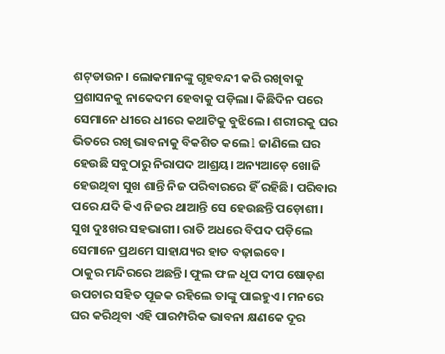ଶଟ୍‌ଡାଉନ। ଲୋକମାନଙ୍କୁ ଗୃହବନ୍ଦୀ କରି ରଖିବାକୁ ପ୍ରଶାସନକୁ ନାକେଦମ ହେବାକୁ ପଡ଼ିଲା। କିଛିଦିନ ପରେ ସେମାନେ ଧୀରେ ଧୀରେ କଥାଟିକୁ ବୁଝିଲେ। ଶରୀରକୁ ଘର ଭିତରେ ରଖି ଭାବନାକୁ ବିକଶିତ କଲେ l ଜାଣିଲେ ଘର ହେଉଛି ସବୁଠାରୁ ନିରାପଦ ଆଶ୍ରୟ। ଅନ୍ୟଆଡ଼େ ଖୋଜି ହେଉଥିବା ସୁଖ ଶାନ୍ତି ନିଜ ପରିବାରରେ ହିଁ ରହିଛି। ପରିବାର ପରେ ଯଦି କିଏ ନିଜର ଥାଆନ୍ତି ସେ ହେଉଛନ୍ତି ପଡ଼ୋଶୀ। ସୁଖ ଦୁଃଖର ସହଭାଗୀ। ରାତି ଅଧରେ ବିପଦ ପଡ଼ିଲେ ସେମାନେ ପ୍ରଥମେ ସାହାଯ୍ୟର ହାତ ବଢ଼ାଇବେ।
ଠାକୁର ମନ୍ଦିରରେ ଅଛନ୍ତି। ଫୁଲ ଫଳ ଧୂପ ଦୀପ ଷୋଡ଼ଶ ଉପଚାର ସହିତ ପୂଜକ ରହିଲେ ତାଙ୍କୁ ପାଇହୁଏ। ମନରେ ଘର କରିଥିବା ଏହି ପାରମ୍ପରିକ ଭାବନା କ୍ଷଣକେ ଦୂର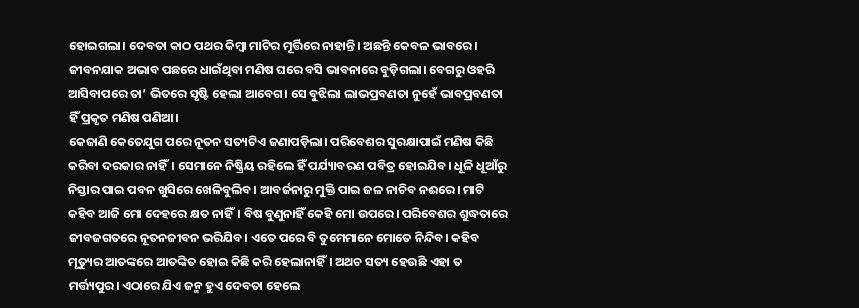ହୋଇଗଲା। ଦେବତା କାଠ ପଥର କିମ୍ବା ମାଟିର ମୂର୍ତ୍ତିରେ ନାହାନ୍ତି। ଅଛନ୍ତି କେବଳ ଭାବରେ। ଜୀବନଯାକ ଅଭାବ ପଛରେ ଧାଇଁଥିବା ମଣିଷ ଘରେ ବସି ଭାବନାରେ ବୁଡ଼ିଗଲା। ବେଗରୁ ଓହରି ଆସିବାପରେ ତା’ ଭିତରେ ସୃଷ୍ଟି ହେଲା ଆବେଗ। ସେ ବୁଝିଲା ଲାଭପ୍ରବଣତା ନୁହେଁ ଭାବପ୍ରବଣତା ହିଁ ପ୍ରକୃତ ମଣିଷ ପଣିଆ।
କେଜାଣି କେତେଯୁଗ ପରେ ନୂତନ ସତ୍ୟଟିଏ ଜଣାପଡ଼ିଲା। ପରିବେଶର ସୁରକ୍ଷାପାଇଁ ମଣିଷ କିଛି କରିବା ଦରକାର ନାହିଁ। ସେମାନେ ନିଷ୍କ୍ରିୟ ରହିଲେ ହିଁ ପର୍ଯ୍ୟାବରଣ ପବିତ୍ର ହୋଇଯିବ। ଧୂଳି ଧୂଆଁରୁ ନିସ୍ତାର ପାଇ ପବନ ଖୁସିରେ ଖେଳିବୁଲିବ। ଆବର୍ଜନାରୁ ମୁକ୍ତି ପାଇ ଜଳ ନାଚିବ ନଈରେ। ମାଟି କହିବ ଆଜି ମୋ ଦେହରେ କ୍ଷତ ନାହିଁ। ବିଷ ବୁଣୁନାହିଁ କେହି ମୋ ଉପରେ। ପରିବେଶର ଶୁଦ୍ଧତାରେ ଜୀବଜଗତରେ ନୂତନଜୀବନ ଭରିଯିବ। ଏତେ ପରେ ବି ତୁମେମାନେ ମୋତେ ନିନ୍ଦିବ। କହିବ ମୃତ୍ୟୁର ଆତଙ୍କରେ ଆତଙ୍କିତ ହୋଇ କିଛି କରି ହେଲାନାହିଁ। ଅଥଚ ସତ୍ୟ ହେଉଛି ଏହା ତ ମର୍ତ୍ତ୍ୟପୁର। ଏଠାରେ ଯିଏ ଜନ୍ମ ହୁଏ ଦେବତା ହେଲେ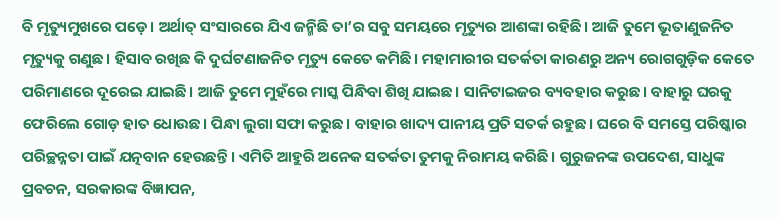ବି ମୃତ୍ୟୁମୁଖରେ ପଡ଼େ। ଅର୍ଥାତ୍‌ ସଂସାରରେ ଯିଏ ଜନ୍ମିଛି ତା’ର ସବୁ ସମୟରେ ମୃତ୍ୟୁର ଆଶଙ୍କା ରହିଛି। ଆଜି ତୁମେ ଭୂତାଣୁଜନିତ ମୃତ୍ୟୁକୁ ଗଣୁଛ। ହିସାବ ରଖିଛ କି ଦୁର୍ଘଟଣାଜନିତ ମୃତ୍ୟୁ କେତେ କମିଛି। ମହାମାରୀର ସତର୍କତା କାରଣରୁ ଅନ୍ୟ ରୋଗଗୁଡ଼ିକ କେତେ ପରିମାଣରେ ଦୂରେଇ ଯାଇଛି। ଆଜି ତୁମେ ମୁହଁରେ ମାସ୍କ ପିନ୍ଧିବା ଶିଖି ଯାଇଛ। ସାନିଟାଇଜର ବ୍ୟବହାର କରୁଛ। ବାହାରୁ ଘରକୁ ଫେରିଲେ ଗୋଡ଼ ହାତ ଧୋଉଛ। ପିନ୍ଧା ଲୁଗା ସଫା କରୁଛ। ବାହାର ଖାଦ୍ୟ ପାନୀୟ ପ୍ରତି ସତର୍କ ରହୁଛ। ଘରେ ବି ସମସ୍ତେ ପରିଷ୍କାର ପରିଚ୍ଛନ୍ନତା ପାଇଁ ଯତ୍ନବାନ ହେଉଛନ୍ତି । ଏମିତି ଆହୁରି ଅନେକ ସତର୍କତା ତୁମକୁ ନିରାମୟ କରିଛି। ଗୁରୁଜନଙ୍କ ଉପଦେଶ, ସାଧୁଙ୍କ ପ୍ରବଚନ, ସରକାରଙ୍କ ବିଜ୍ଞାପନ,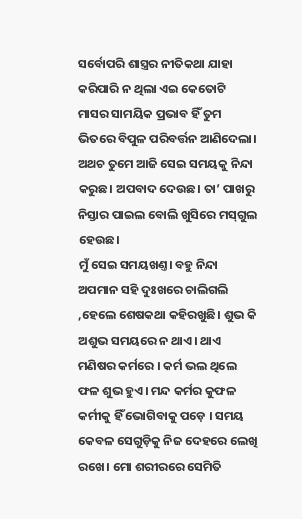ସର୍ବୋପରି ଶାସ୍ତ୍ରର ନୀତିକଥା ଯାହା କରିପାରି ନ ଥିଲା ଏଇ କେତୋଟି ମାସର ସାମୟିକ ପ୍ରଭାବ ହିଁ ତୁମ ଭିତରେ ବିପୁଳ ପରିବର୍ତ୍ତନ ଆଣିଦେଲା। ଅଥଚ ତୁମେ ଆଜି ସେଇ ସମୟକୁ ନିନ୍ଦା କରୁଛ। ଅପବାଦ ଦେଉଛ। ତା’ ପାଖରୁ ନିସ୍ତାର ପାଇଲ ବୋଲି ଖୁସିରେ ମସ୍‌ଗୁଲ ହେଉଛ।
ମୁଁ ସେଇ ସମୟଖଣ୍ତ। ବହୁ ନିନ୍ଦା ଅପମାନ ସହି ଦୁଃଖରେ ଚାଲିଗଲି ,ହେଲେ ଶେଷକଥା କହିରଖୁଛି। ଶୁଭ କି ଅଶୁଭ ସମୟରେ ନ ଥାଏ। ଥାଏ ମଣିଷର କର୍ମରେ । କର୍ମ ଭଲ ଥିଲେ ଫଳ ଶୁଭ ହୁଏ। ମନ୍ଦ କର୍ମର କୁଫଳ କର୍ମୀକୁ ହିଁ ଭୋଗିବାକୁ ପଡ଼େ । ସମୟ କେବଳ ସେଗୁଡ଼ିକୁ ନିଜ ଦେହରେ ଲେଖି ରଖେ। ମୋ ଶରୀରରେ ସେମିତି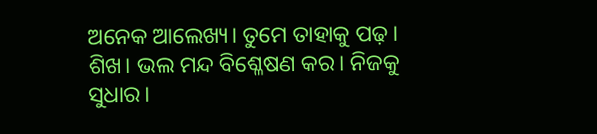ଅନେକ ଆଲେଖ୍ୟ। ତୁମେ ତାହାକୁ ପଢ଼। ଶିଖ। ଭଲ ମନ୍ଦ ବିଶ୍ଳେଷଣ କର। ନିଜକୁ ସୁଧାର।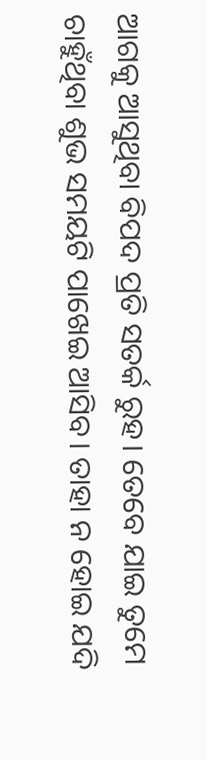ଆଗକୁ ଆସୁଥିବା ବିପଦ ପ୍ରତି ସତର୍କ ରୁହ। ତେବେ ଯାଇ ତୁମେ ଚାହୁଁଥିବା ଶୁଭ ସମୟଟି ପାଖେଇ ଆସିବ। ତାହା ନ ହୋଇ ଯଦି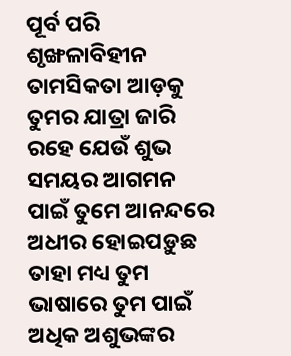ପୂର୍ବ ପରି ଶୃଙ୍ଖଳାବିହୀନ ତାମସିକତା ଆଡ଼କୁ ତୁମର ଯାତ୍ରା ଜାରି ରହେ ଯେଉଁ ଶୁଭ ସମୟର ଆଗମନ ପାଇଁ ତୁମେ ଆନନ୍ଦରେ ଅଧୀର ହୋଇପଡ଼ୁଛ ତାହା ମଧ୍ୟ ତୁମ ଭାଷାରେ ତୁମ ପାଇଁ ଅଧିକ ଅଶୁଭଙ୍କର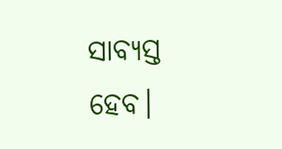ସାବ୍ୟସ୍ତ ହେବ।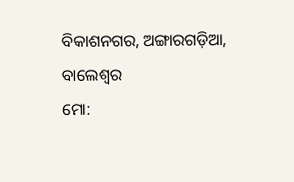ବିକାଶନଗର, ଅଙ୍ଗାରଗଡ଼ିଆ, ବାଲେଶ୍ୱର
ମୋ: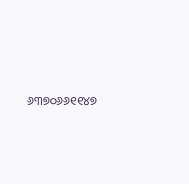୬୩୭୦୬୬୧୧୪୭